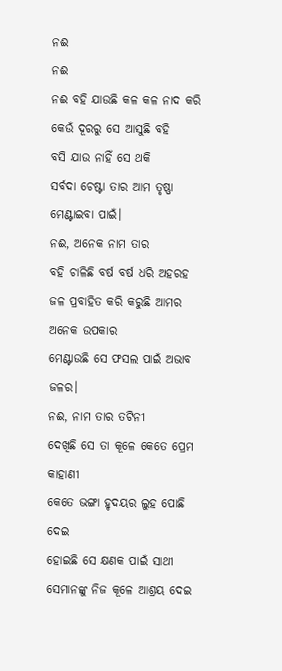ନଈ
ନଈ
ନଈ ବହି ଯାଉଛି କଳ କଳ ନାଦ କରି
କେଉଁ ଦୂରରୁ ସେ ଆସୁଛି ବହି
ବସି ଯାଉ ନାହିଁ ସେ ଥକି
ସର୍ବଦା ଚେଷ୍ଟା ତାର ଆମ ତୃଷ୍ଣା ମେଣ୍ଟାଇବା ପାଇଁ।
ନଈ, ଅନେକ ନାମ ତାର
ବହି ଚାଳିଛି ବର୍ଷ ବର୍ଷ ଧରି ଅହରହ
ଜଳ ପ୍ରବାହିତ କରି କରୁଛି ଆମର ଅନେକ ଉପକାର
ମେଣ୍ଟାଉଛି ସେ ଫସଲ ପାଇଁ ଅଭାବ ଜଳର।
ନଈ, ନାମ ତାର ତଟିନୀ
ଦେଖିଛି ସେ ତା କୂଳେ କେତେ ପ୍ରେମ କାହାଣୀ
କେତେ ଭଙ୍ଗା ହୃଦୟର ଲୁହ ପୋଛି ଦେଇ
ହୋଇଛି ସେ କ୍ଷଣକ ପାଇଁ ସାଥୀ
ସେମାନଙ୍କୁ ନିଜ କୂଳେ ଆଶ୍ରୟ ଦେଇ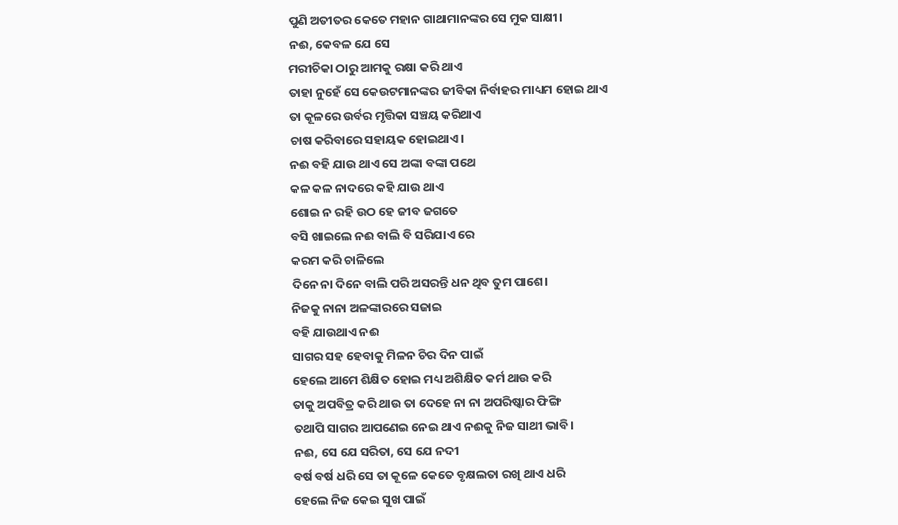ପୁଣି ଅତୀତର କେତେ ମହାନ ଗାଥାମାନଙ୍କର ସେ ମୁକ ସାକ୍ଷୀ।
ନଈ, କେବଳ ଯେ ସେ
ମରୀଚିକା ଠାରୁ ଆମକୁ ରକ୍ଷା କରି ଥାଏ
ତାହା ନୁହେଁ ସେ କେଉଟମାନଙ୍କର ଜୀବିକା ନିର୍ବାହର ମାଧ୍ୟମ ହୋଇ ଥାଏ
ତା କୂଳରେ ଉର୍ବର ମୃତ୍ତିକା ସଞ୍ଚୟ କରିଥାଏ
ଚାଷ କରିବାରେ ସହାୟକ ହୋଇଥାଏ।
ନଈ ବହି ଯାଉ ଥାଏ ସେ ଅଙ୍କା ବଙ୍କା ପଥେ
କଳ କଳ ନାଦରେ କହି ଯାଉ ଥାଏ
ଶୋଇ ନ ରହି ଉଠ ହେ ଜୀବ ଜଗତେ
ବସି ଖାଇଲେ ନଈ ବାଲି ବି ସରିଯାଏ ରେ
କରମ କରି ଚାଳିଲେ
ଦିନେ ନା ଦିନେ ବାଲି ପରି ଅସରନ୍ତି ଧନ ଥିବ ତୁମ ପାଶେ।
ନିଜକୁ ନାନା ଅଳଙ୍କାରରେ ସଜାଇ
ବହି ଯାଉଥାଏ ନଈ
ସାଗର ସହ ହେବାକୁ ମିଳନ ଚିର ଦିନ ପାଇଁ
ହେଲେ ଆମେ ଶିକ୍ଷିତ ହୋଇ ମଧ୍ୟ ଅଶିକ୍ଷିତ କର୍ମ ଥାଉ କରି
ତାକୁ ଅପବିତ୍ର କରି ଥାଉ ତା ଦେହେ ନା ନା ଅପରିଷ୍କାର ଫିଙ୍ଗି
ତଥାପି ସାଗର ଆପଣେଇ ନେଇ ଥାଏ ନଈକୁ ନିଜ ସାଥୀ ଭାବି।
ନଈ, ସେ ଯେ ସରିତା, ସେ ଯେ ନଦୀ
ବର୍ଷ ବର୍ଷ ଧରି ସେ ତା କୂଳେ କେତେ ବୃକ୍ଷଲତା ରଖି ଥାଏ ଧରି
ହେଲେ ନିଜ କେଇ ସୁଖ ପାଇଁ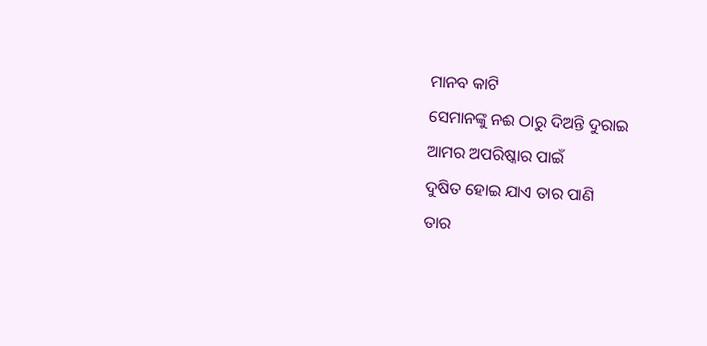ମାନବ କାଟି
ସେମାନଙ୍କୁ ନଈ ଠାରୁ ଦିଅନ୍ତି ଦୁରାଇ
ଆମର ଅପରିଷ୍କାର ପାଇଁ
ଦୁଷିତ ହୋଇ ଯାଏ ତାର ପାଣି
ତାର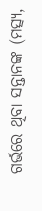ଗର୍ଭରେ ଥିବା ସନ୍ତାନଙ୍କ (ମତ୍ସ୍ୟ,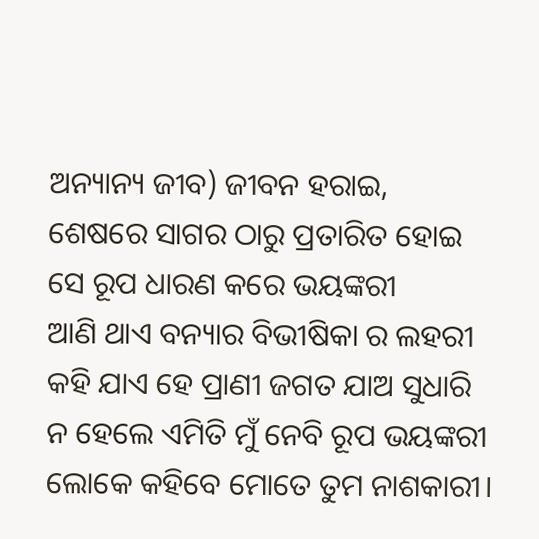ଅନ୍ୟାନ୍ୟ ଜୀବ) ଜୀବନ ହରାଇ,
ଶେଷରେ ସାଗର ଠାରୁ ପ୍ରତାରିତ ହୋଇ
ସେ ରୂପ ଧାରଣ କରେ ଭୟଙ୍କରୀ
ଆଣି ଥାଏ ବନ୍ୟାର ବିଭୀଷିକା ର ଲହରୀ
କହି ଯାଏ ହେ ପ୍ରାଣୀ ଜଗତ ଯାଅ ସୁଧାରି
ନ ହେଲେ ଏମିତି ମୁଁ ନେବି ରୂପ ଭୟଙ୍କରୀ
ଲୋକେ କହିବେ ମୋତେ ତୁମ ନାଶକାରୀ।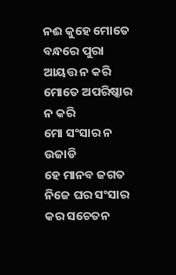ନଈ କୁହେ ମୋତେ ବନ୍ଧରେ ପୁରା ଆୟତ୍ତ ନ କରି
ମୋତେ ଅପରିଷ୍କାର ନ କରି
ମୋ ସଂସାର ନ ଉଜାଡି
ହେ ମାନବ ଜଗତ ନିଜେ ଘର ସଂସାର କର ସଚେତନ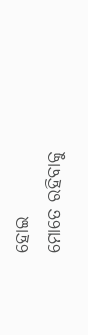ହୋଇ
ମୋତେ ରହିବାକୁ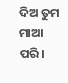ଦିଅ ତୁମ ମାଆ ପରି।